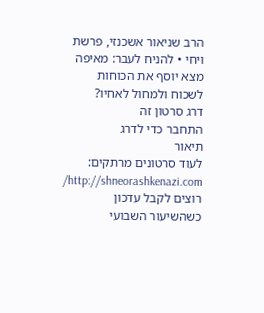הרב שניאור אשכנזי, פרשת ויחי • להניח לעבר: מאיפה מצא יוסף את הכוחות לשכוח ולמחול לאחיו?
דרג סרטון זה
התחבר כדי לדרג
תיאור
לעוד סרטונים מרתקים: http://shneorashkenazi.com/ רוצים לקבל עדכון כשהשיעור השבועי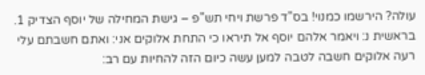עולה? הירשמו כמנוי! בס"ד פרשת ויחי תש"פ – גישת המחילה של יוסף הצדיק 1. בראשית נ: ויאמר אלהם יוסף אל תיראו כי התחת אלוקים אני: ואתם חשבתם עלי רעה אלוקים חשבה לטבה למען עשה כיום הזה להחיות עם רב: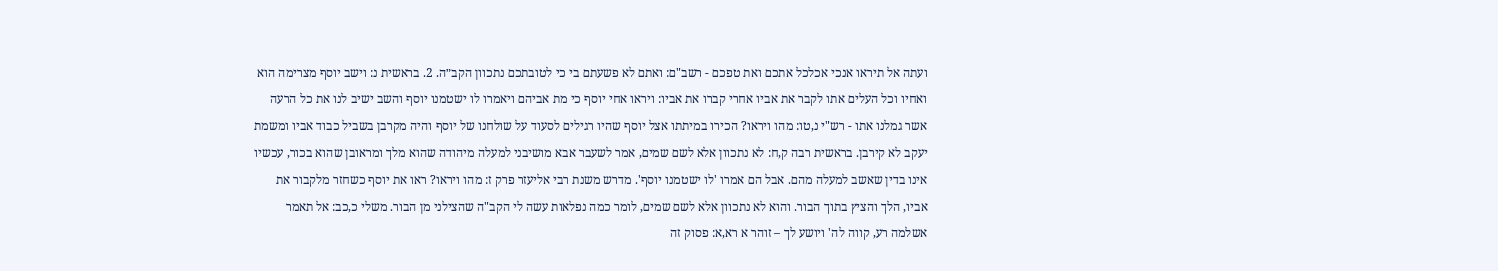ועתה אל תיראו אנכי אכלכל אתכם ואת טפכם - רשב"ם: ואתם לא פשעתם בי כי לטובתכם נתכוון הקב״ה. 2. בראשית נ: וישב יוסף מצרימה הוא ואחיו וכל העלים אתו לקבר את אביו אחרי קברו את אביו: ויראו אחי יוסף כי מת אביהם ויאמרו לו ישטמנו יוסף והשב ישיב לנו את כל הרעה אשר גמלנו אתו - רש"י נ,טו: מהו ויראו? הכירו במיתתו אצל יוסף שהיו רגילים לסעוד על שולחנו של יוסף והיה מקרבן בשביל כבוד אביו ומשמת יעקב לא קירבן. בראשית רבה ק,ח: לא נתכוון אלא לשם שמים, אמר לשעבר אבא מושיבני למעלה מיהודה שהוא מלך ומראובן שהוא בכור, עכשיו אינו בדין שאשב למעלה מהם. אבל הם אמרו 'לו ישטמנו יוסף'. מדרש משנת רבי אליעזר פרק ז: מהו ויראו? ראו את יוסף כשחזר מלקבור את אביו, הלך והציץ בתוך הבור. והוא לא נתכוון אלא לשם שמים, לומר כמה נפלאות עשה לי הקב"ה שהצילני מן הבור. משלי כ,כב: אל תאמר אשלמה רע, קווה לה' ויושע לך – זוהר א רא,א: פסוק זה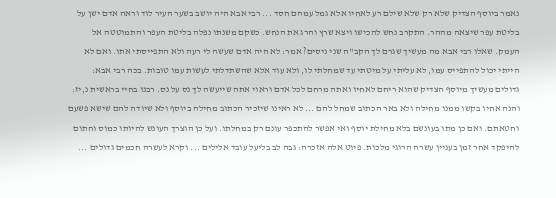נאמר ביוסף הצדיק שלא רק שלא שילם רע לאחיו אלא גמל עמהם חסד ... רבי אבא היה יושב בשער העיר לוד וראה אדם ישן על בליטת עפר שיצאה מההר. התקרב נחש להכישו ויצא שרץ והרג את הנחש. כשקם משנתו נפלה בליטת העפר והתמוטטה אל העמק. שאלו רבי אבא מה מעשיך שגרם לך הקב"ה שני ניסים? אמר: לא היה אדם שעשה לי רעה ולא התפייסתי אתו. ואם לא הייתי יכול להתפייס עמו, לא עליתי על מיטתי עד שמחלתי לו, ולא עוד אלא שהשתדלתי לעשות עמו טובות. בכה רבי אבא: גדולים מעשיך מיוסף הצדיק שהוא ריחם לאחיו ואתה מרחם לכל אדם וראוי אתה שייעשה לך נס על נס. רבנו בחיי בראשית נ,יז: והנה אחיו בקשו ממנו מחילה ולא באר הכתוב שמחל להם ... לא ראינו שיזכיר הכתוב מחילה ביוסף ולא שיודה להם שישא פשעם וחטאתם. ואם כן מתו בעונשם בלא מחילת יוסף ואי אפשר להתכפר עונם רק במחלתו. ועל כן הוצרך העונש להיותו כמוס וחתום להיפקד אחר זמן בעניין עשרה הרוגי מלכות. פיוט אלה אזכרה: גבה לב בליעל עובד אלילים ... וקרא לעשרה חכמים גדולים ...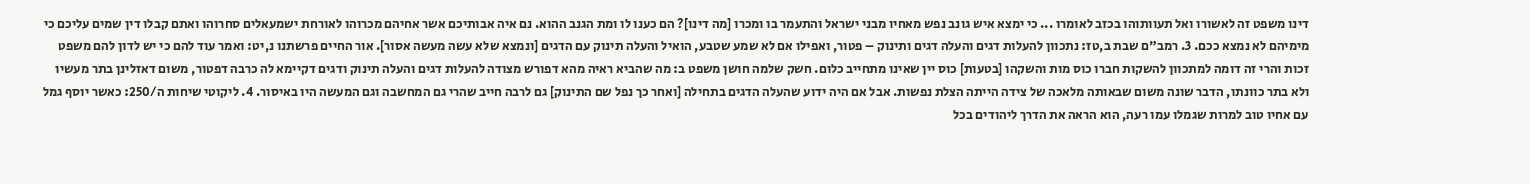דינו משפט זה לאשורו ואל תעוותוהו בכזב לאומרו ... כי ימצא איש גונב נפש מאחיו מבני ישראל והתעמר בו ומכרו [מה דינו]? הם כענו לו ומת הגנב ההוא. נם איה אבותיכם אשר אחיהם מכרוהו לאורחת ישמעאלים סחרוהו ואתם קבלו דין שמים עליכם כי מימיהם לא נמצא ככם. 3. רמב"ם שבת ב,טז: נתכוון להעלות דגים והעלה דגים ותינוק – פטור, ואפילו אם לא שמע שטבע, הואיל והעלה תינוק עם הדגים [ונמצא שלא עשה מעשה אסור]. אור החיים פרשתנו נ,יט: ואמר עוד להם כי יש לדון להם משפט זכות והרי זה דומה למתכוון להשקות חברו כוס מות והשקהו [בטעות] כוס יין שאינו מתחייב כלום. חשק שלמה חושן משפט ב: מה שהביא ראיה מהא דפורש מצודה להעלות דגים והעלה תינוק ודגים דקיימא לה כרבה דפטור, משום דאזלינן בתר מעשיו ולא בתר כוונתו, הדבר שונה משום שבאותה מלאכה של צידה הייתה הצלת נפשות. אבל אם היה ידוע שהעלה הדגים בתחילה [ואחר כך נפל שם התינוק] גם לרבה חייב שהרי גם המחשבה וגם המעשה היו באיסור. 4. ליקוטי שיחות ה/250: כאשר יוסף גמל עם אחיו טוב למרות שגמלו עמו רעה, הוא הראה את הדרך ליהודים בכל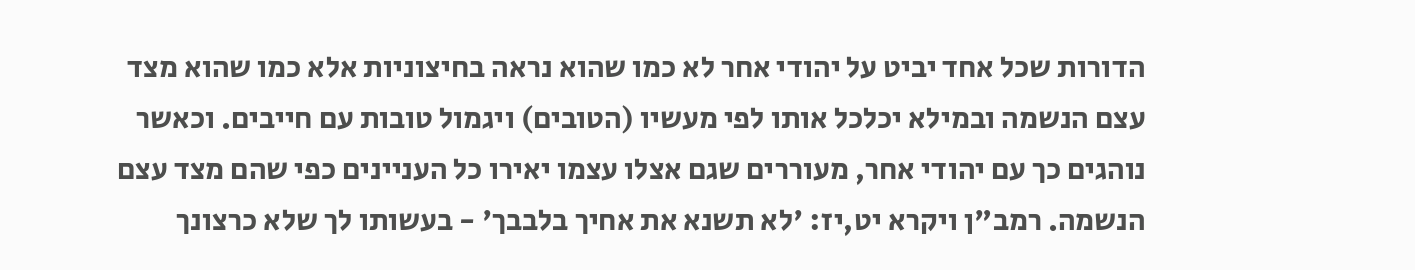הדורות שכל אחד יביט על יהודי אחר לא כמו שהוא נראה בחיצוניות אלא כמו שהוא מצד עצם הנשמה ובמילא יכלכל אותו לפי מעשיו (הטובים) ויגמול טובות עם חייבים. וכאשר נוהגים כך עם יהודי אחר, מעוררים שגם אצלו עצמו יאירו כל העניינים כפי שהם מצד עצם הנשמה. רמב"ן ויקרא יט,יז: 'לא תשנא את אחיך בלבבך' - בעשותו לך שלא כרצונך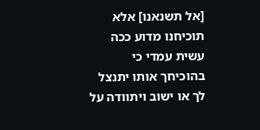[אל תשנאנו] אלא תוכיחנו מדוע ככה עשית עמדי כי בהוכיחך אותו יתנצל לך או ישוב ויתוודה על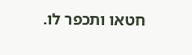חטאו ותכפר לו.